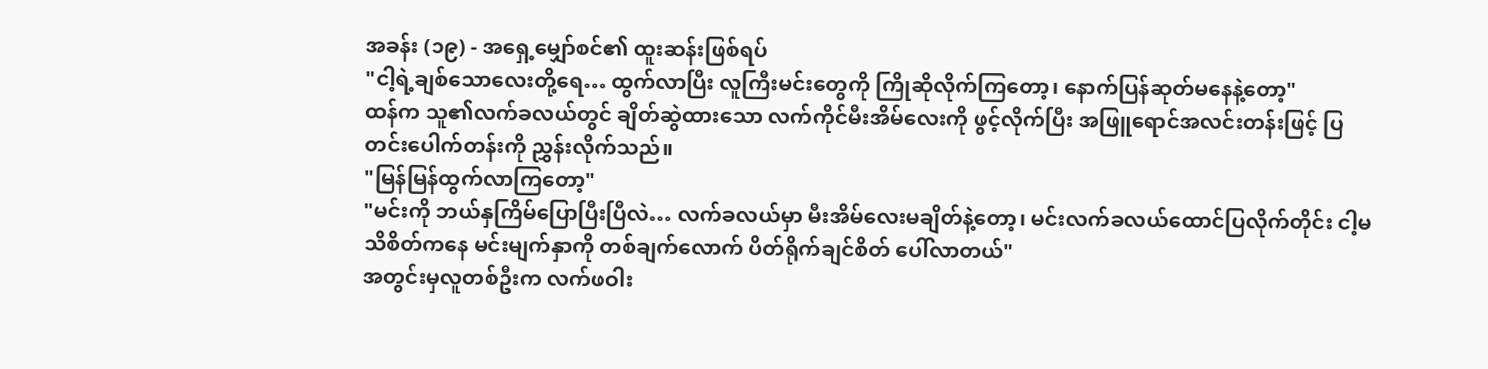အခန်း (၁၉) - အရှေ့မျှော်စင်၏ ထူးဆန်းဖြစ်ရပ်
"ငါ့ရဲ့ချစ်သောလေးတို့ရေ… ထွက်လာပြီး လူကြီးမင်းတွေကို ကြိုဆိုလိုက်ကြတော့၊ နောက်ပြန်ဆုတ်မနေနဲ့တော့"
ထန်က သူ၏လက်ခလယ်တွင် ချိတ်ဆွဲထားသော လက်ကိုင်မီးအိမ်လေးကို ဖွင့်လိုက်ပြီး အဖြူရောင်အလင်းတန်းဖြင့် ပြတင်းပေါက်တန်းကို ညွှန်းလိုက်သည်။
"မြန်မြန်ထွက်လာကြတော့"
"မင်းကို ဘယ်နှကြိမ်ပြောပြီးပြီလဲ… လက်ခလယ်မှာ မီးအိမ်လေးမချိတ်နဲ့တော့၊ မင်းလက်ခလယ်ထောင်ပြလိုက်တိုင်း ငါ့မသိစိတ်ကနေ မင်းမျက်နှာကို တစ်ချက်လောက် ပိတ်ရိုက်ချင်စိတ် ပေါ်လာတယ်"
အတွင်းမှလူတစ်ဦးက လက်ဖဝါး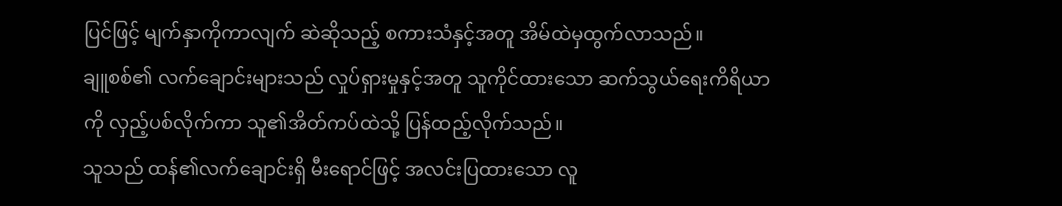ပြင်ဖြင့် မျက်နှာကိုကာလျက် ဆဲဆိုသည့် စကားသံနှင့်အတူ အိမ်ထဲမှထွက်လာသည်။
ချူစစ်၏ လက်ချောင်းများသည် လှုပ်ရှားမှုနှင့်အတူ သူကိုင်ထားသော ဆက်သွယ်ရေးကိရိယာကို လှည့်ပစ်လိုက်ကာ သူ၏အိတ်ကပ်ထဲသို့ ပြန်ထည့်လိုက်သည်။
သူသည် ထန်၏လက်ချောင်းရှိ မီးရောင်ဖြင့် အလင်းပြထားသော လူ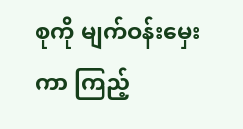စုကို မျက်ဝန်းမှေးကာ ကြည့်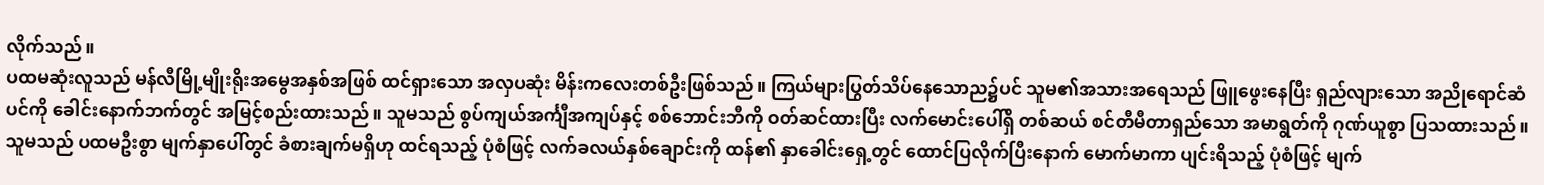လိုက်သည်။
ပထမဆုံးလူသည် မန်လီမြို့မျိုးရိုးအမွေအနှစ်အဖြစ် ထင်ရှားသော အလှပဆုံး မိန်းကလေးတစ်ဦးဖြစ်သည်။ ကြယ်များပြွတ်သိပ်နေသောည၌ပင် သူမ၏အသားအရေသည် ဖြူဖွေးနေပြီး ရှည်လျားသော အညိုရောင်ဆံပင်ကို ခေါင်းနောက်ဘက်တွင် အမြင့်စည်းထားသည်။ သူမသည် စွပ်ကျယ်အင်္ကျီအကျပ်နှင့် စစ်ဘောင်းဘီကို ဝတ်ဆင်ထားပြီး လက်မောင်းပေါ်ရှိ တစ်ဆယ် စင်တီမီတာရှည်သော အမာရွတ်ကို ဂုဏ်ယူစွာ ပြသထားသည်။
သူမသည် ပထမဦးစွာ မျက်နှာပေါ်တွင် ခံစားချက်မရှိဟု ထင်ရသည့် ပုံစံဖြင့် လက်ခလယ်နှစ်ချောင်းကို ထန်၏ နှာခေါင်းရှေ့တွင် ထောင်ပြလိုက်ပြီးနောက် မောက်မာကာ ပျင်းရိသည့် ပုံစံဖြင့် မျက်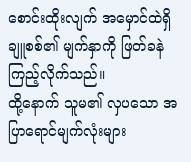စောင်းထိုးလျက် အမှောင်ထဲရှိ ချူစစ်၏ မျက်နှာကို ဖြတ်ခနဲကြည့်လိုက်သည်။
ထို့နောက် သူမ၏ လှပသော အပြာရောင်မျက်လုံးများ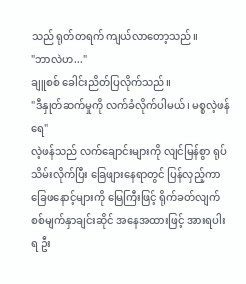သည် ရုတ်တရက် ကျယ်လာတော့သည်။
"ဘာလဲဟ..."
ချူစစ် ခေါင်းညိတ်ပြလိုက်သည်။
"ဒီနှုတ်ဆက်မှုကို လက်ခံလိုက်ပါမယ်၊ မစ္စလဲ့ဖန်ရေ"
လဲ့ဖန်သည် လက်ချောင်းများကို လျင်မြန်စွာ ရုပ်သိမ်းလိုက်ပြီး ခြေဖျားနေရာတွင် ပြန်လှည့်ကာ ခြေဖနောင့်များကို မြေကြီးဖြင့် ရိုက်ခတ်လျက် စစ်မျက်နှာချင်းဆိုင် အနေအထားဖြင့် အားရပါးရ ဦး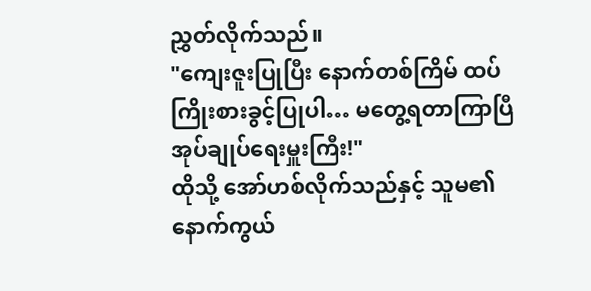ညွှတ်လိုက်သည်။
"ကျေးဇူးပြုပြီး နောက်တစ်ကြိမ် ထပ်ကြိုးစားခွင့်ပြုပါ… မတွေ့ရတာကြာပြီ အုပ်ချုပ်ရေးမှူးကြီး!"
ထိုသို့ အော်ဟစ်လိုက်သည်နှင့် သူမ၏နောက်ကွယ်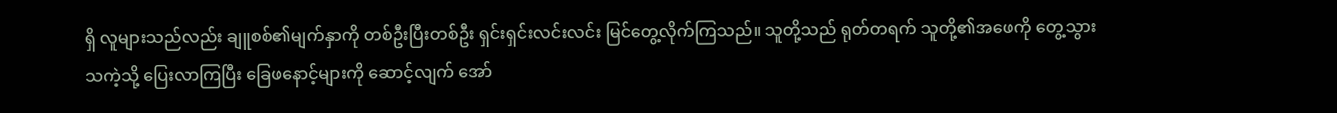ရှိ လူများသည်လည်း ချူစစ်၏မျက်နှာကို တစ်ဦးပြီးတစ်ဦး ရှင်းရှင်းလင်းလင်း မြင်တွေ့လိုက်ကြသည်။ သူတို့သည် ရုတ်တရက် သူတို့၏အဖေကို တွေ့သွားသကဲ့သို့ ပြေးလာကြပြီး ခြေဖနောင့်များကို ဆောင့်လျက် အော်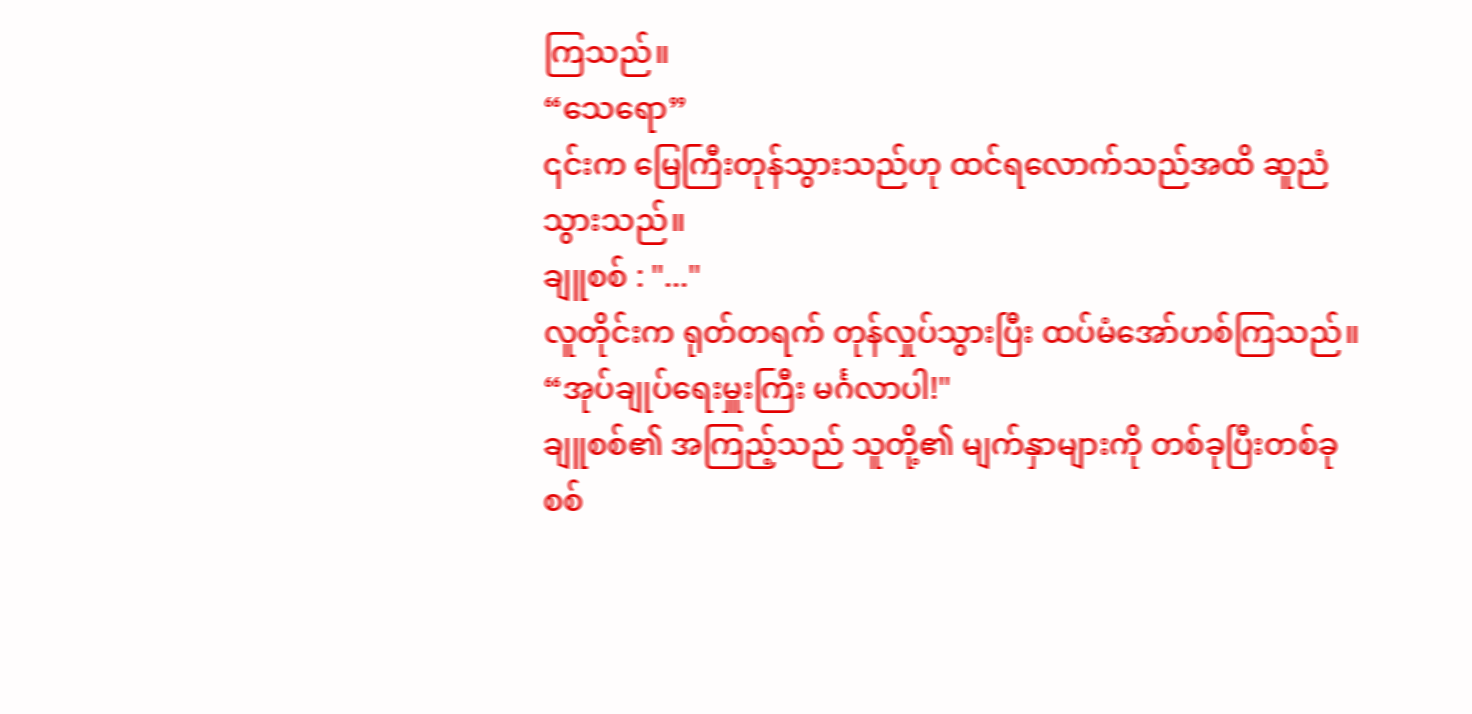ကြသည်။
“သေရော”
၎င်းက မြေကြီးတုန်သွားသည်ဟု ထင်ရလောက်သည်အထိ ဆူညံသွားသည်။
ချူစစ် : "..."
လူတိုင်းက ရုတ်တရက် တုန်လှုပ်သွားပြီး ထပ်မံအော်ဟစ်ကြသည်။
“အုပ်ချုပ်ရေးမှူးကြီး မင်္ဂလာပါ!"
ချူစစ်၏ အကြည့်သည် သူတို့၏ မျက်နှာများကို တစ်ခုပြီးတစ်ခု စစ်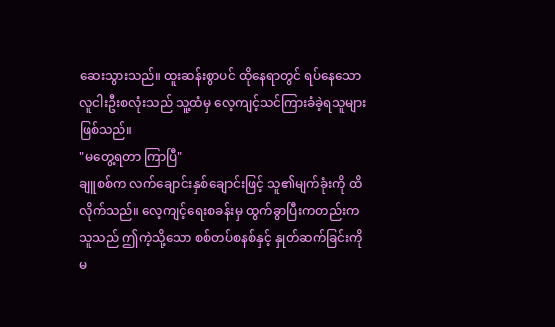ဆေးသွားသည်။ ထူးဆန်းစွာပင် ထိုနေရာတွင် ရပ်နေသော လူငါးဦးစလုံးသည် သူ့ထံမှ လေ့ကျင့်သင်ကြားခံခဲ့ရသူများ ဖြစ်သည်။
"မတွေ့ရတာ ကြာပြီ"
ချူစစ်က လက်ချောင်းနှစ်ချောင်းဖြင့် သူ၏မျက်ခုံးကို ထိလိုက်သည်။ လေ့ကျင့်ရေးစခန်းမှ ထွက်ခွာပြီးကတည်းက သူသည် ဤကဲ့သို့သော စစ်တပ်စနစ်နှင့် နှုတ်ဆက်ခြင်းကို မ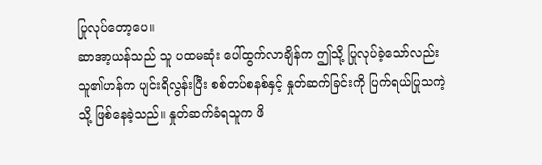ပြုလုပ်တော့ပေ။
ဆာအာ့ယန်သည် သူ ပထမဆုံး ပေါ်ထွက်လာချိန်က ဤသို့ ပြုလုပ်ခဲ့သော်လည်း သူ၏ဟန်က ပျင်းရိလွန်းပြီး စစ်တပ်စနစ်နှင့် နှုတ်ဆက်ခြင်းကို ပြက်ရယ်ပြုသကဲ့သို့ ဖြစ်နေခဲ့သည်။ နှုတ်ဆက်ခံရသူက ဖိ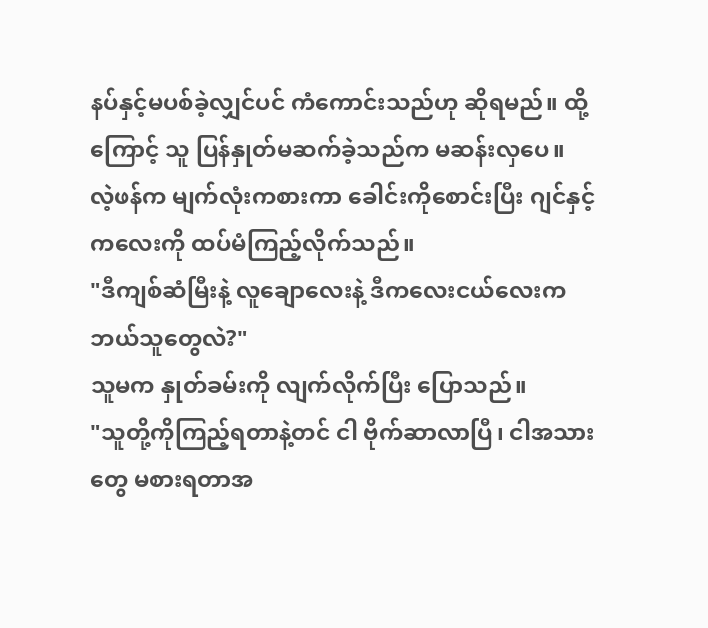နပ်နှင့်မပစ်ခဲ့လျှင်ပင် ကံကောင်းသည်ဟု ဆိုရမည်။ ထို့ကြောင့် သူ ပြန်နှုတ်မဆက်ခဲ့သည်က မဆန်းလှပေ။
လဲ့ဖန်က မျက်လုံးကစားကာ ခေါင်းကိုစောင်းပြီး ဂျင်နှင့် ကလေးကို ထပ်မံကြည့်လိုက်သည်။
"ဒီကျစ်ဆံမြီးနဲ့ လူချောလေးနဲ့ ဒီကလေးငယ်လေးက ဘယ်သူတွေလဲ?"
သူမက နှုတ်ခမ်းကို လျက်လိုက်ပြီး ပြောသည်။
"သူတို့ကိုကြည့်ရတာနဲ့တင် ငါ ဗိုက်ဆာလာပြီ၊ ငါအသားတွေ မစားရတာအ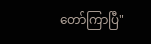တော်ကြာပြီ"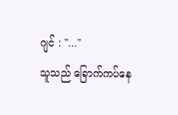ဂျင် : "..."
သူသည် ခြောက်ကပ်နေ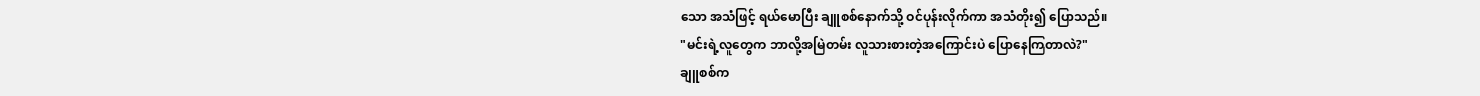သော အသံဖြင့် ရယ်မောပြီး ချူစစ်နောက်သို့ ဝင်ပုန်းလိုက်ကာ အသံတိုး၍ ပြောသည်။
"မင်းရဲ့လူတွေက ဘာလို့အမြဲတမ်း လူသားစားတဲ့အကြောင်းပဲ ပြောနေကြတာလဲ?"
ချူစစ်က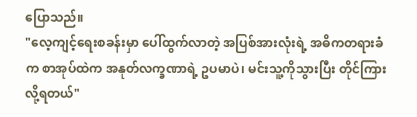ပြောသည်။
"လေ့ကျင့်ရေးစခန်းမှာ ပေါ်ထွက်လာတဲ့ အပြစ်အားလုံးရဲ့ အဓိကတရားခံက စာအုပ်ထဲက အနုတ်လက္ခဏာရဲ့ ဥပမာပဲ၊ မင်းသူ့ကိုသွားပြီး တိုင်ကြားလို့ရတယ်"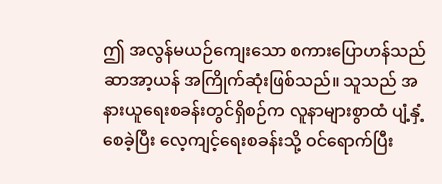ဤ အလွန်မယဉ်ကျေးသော စကားပြောဟန်သည် ဆာအာ့ယန် အကြိုက်ဆုံးဖြစ်သည်။ သူသည် အနားယူရေးစခန်းတွင်ရှိစဉ်က လူနာများစွာထံ ပျံ့နှံ့စေခဲ့ပြီး လေ့ကျင့်ရေးစခန်းသို့ ဝင်ရောက်ပြီး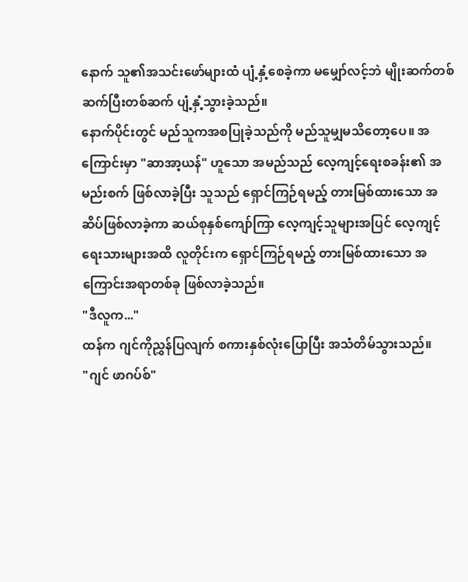နောက် သူ၏အသင်းဖော်များထံ ပျံ့နှံ့စေခဲ့ကာ မမျှော်လင့်ဘဲ မျိုးဆက်တစ်ဆက်ပြီးတစ်ဆက် ပျံ့နှံ့သွားခဲ့သည်။
နောက်ပိုင်းတွင် မည်သူကအစပြုခဲ့သည်ကို မည်သူမျှမသိတော့ပေ။ အကြောင်းမှာ "ဆာအာ့ယန်" ဟူသော အမည်သည် လေ့ကျင့်ရေးစခန်း၏ အမည်းစက် ဖြစ်လာခဲ့ပြီး သူသည် ရှောင်ကြဉ်ရမည့် တားမြစ်ထားသော အဆိပ်ဖြစ်လာခဲ့ကာ ဆယ်စုနှစ်ကျော်ကြာ လေ့ကျင့်သူများအပြင် လေ့ကျင့်ရေးသားများအထိ လူတိုင်းက ရှောင်ကြဉ်ရမည့် တားမြစ်ထားသော အကြောင်းအရာတစ်ခု ဖြစ်လာခဲ့သည်။
"ဒီလူက..."
ထန်က ဂျင်ကိုညွှန်ပြလျက် စကားနှစ်လုံးပြောပြီး အသံတိမ်သွားသည်။
"ဂျင် ဖာဂပ်စ်"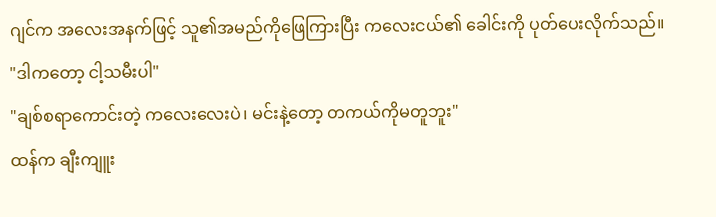ဂျင်က အလေးအနက်ဖြင့် သူ၏အမည်ကိုဖြေကြားပြီး ကလေးငယ်၏ ခေါင်းကို ပုတ်ပေးလိုက်သည်။
"ဒါကတော့ ငါ့သမီးပါ"
"ချစ်စရာကောင်းတဲ့ ကလေးလေးပဲ၊ မင်းနဲ့တော့ တကယ်ကိုမတူဘူး"
ထန်က ချီးကျူး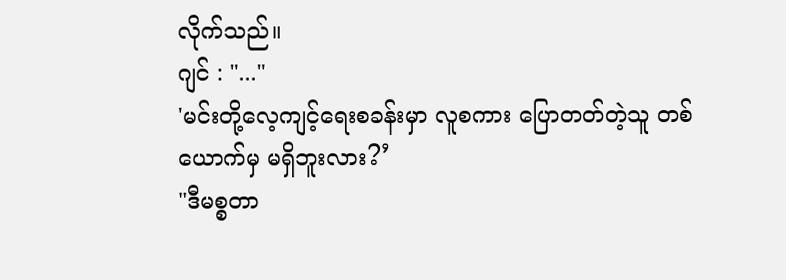လိုက်သည်။
ဂျင် : "..."
'မင်းတို့လေ့ကျင့်ရေးစခန်းမှာ လူစကား ပြောတတ်တဲ့သူ တစ်ယောက်မှ မရှိဘူးလား?’
"ဒီမစ္စတာ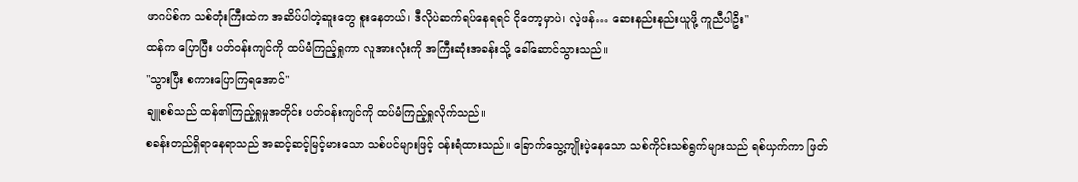ဖာဂပ်စ်က သစ်တုံးကြီးထဲက အဆိပ်ပါတဲ့ဆူးတွေ စူးနေတယ်၊ ဒီလိုပဲဆက်ရပ်နေရရင် ငိုတော့မှာပဲ၊ လဲ့ဖန်… ဆေးနည်းနည်းယူဖို့ ကူညီပါဦး"
ထန်က ပြောပြီး ပတ်ဝန်းကျင်ကို ထပ်မံကြည့်ရှုကာ လူအားလုံးကို အကြီးဆုံးအခန်းသို့ ခေါ်ဆောင်သွားသည်။
"သွားပြီး စကားပြောကြရအောင်"
ချူစစ်သည် ထန်၏ကြည့်ရှုမှုအတိုင်း ပတ်ဝန်းကျင်ကို ထပ်မံကြည့်ရှုလိုက်သည်။
စခန်းတည်ရှိရာနေရာသည် အဆင့်ဆင့်မြင့်မားသော သစ်ပင်များဖြင့် ဝန်းရံထားသည်။ ခြောက်သွေ့ကျိုးပဲ့နေသော သစ်ကိုင်းသစ်ရွက်များသည် ရစ်ယှက်ကာ ဖြတ်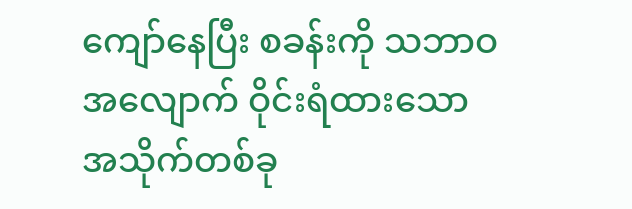ကျော်နေပြီး စခန်းကို သဘာဝအလျောက် ဝိုင်းရံထားသော အသိုက်တစ်ခု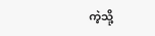ကဲ့သို့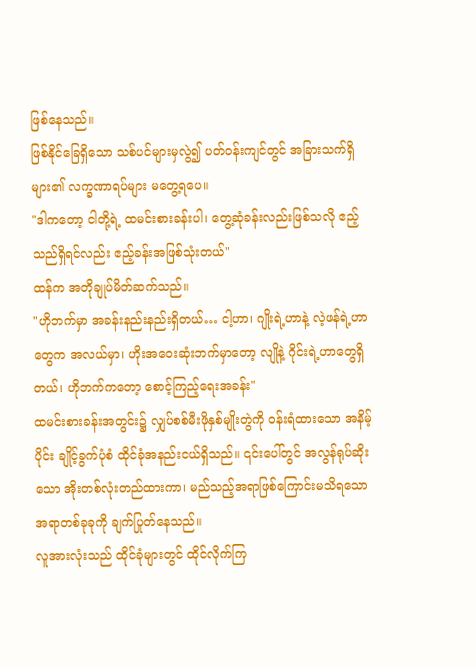ဖြစ်နေသည်။
ဖြစ်နိုင်ခြေရှိသော သစ်ပင်များမှလွဲ၍ ပတ်ဝန်းကျင်တွင် အခြားသက်ရှိများ၏ လက္ခဏာရပ်များ မတွေ့ရပေ။
"ဒါကတော့ ငါတို့ရဲ့ ထမင်းစားခန်းပါ၊ တွေ့ဆုံခန်းလည်းဖြစ်သလို ဧည့်သည်ရှိရင်လည်း ဧည့်ခန်းအဖြစ်သုံးတယ်"
ထန်က အတိုချုပ်မိတ်ဆက်သည်။
"ဟိုဘက်မှာ အခန်းနည်းနည်းရှိတယ်… ငါ့ဟာ၊ ဂျိုးရဲ့ဟာနဲ့ လဲ့ဖန်ရဲ့ဟာတွေက အလယ်မှာ၊ ဟိုးအဝေးဆုံးဘက်မှာတော့ လျိုနဲ့ ဂိုင်းရဲ့ဟာတွေရှိတယ်၊ ဟိုဘက်ကတော့ စောင့်ကြည့်ရေးအခန်း"
ထမင်းစားခန်းအတွင်း၌ လျှပ်စစ်မီးဖိုနှစ်မျိုးတွဲကို ဝန်းရံထားသော အနိမ့်ပိုင်း ချိုင့်ခွက်ပုံစံ ထိုင်ခုံအနည်းငယ်ရှိသည်။ ၎င်းပေါ်တွင် အလွန်ရုပ်ဆိုးသော အိုးတစ်လုံးတည်ထားကာ၊ မည်သည့်အရာဖြစ်ကြောင်းမသိရသော အရာတစ်ခုခုကို ချက်ပြုတ်နေသည်။
လူအားလုံးသည် ထိုင်ခုံများတွင် ထိုင်လိုက်ကြ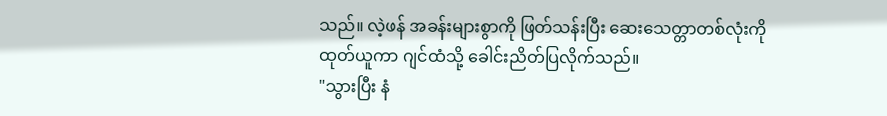သည်။ လဲ့ဖန် အခန်းများစွာကို ဖြတ်သန်းပြီး ဆေးသေတ္တာတစ်လုံးကို ထုတ်ယူကာ ဂျင်ထံသို့ ခေါင်းညိတ်ပြလိုက်သည်။
"သွားပြီး နံ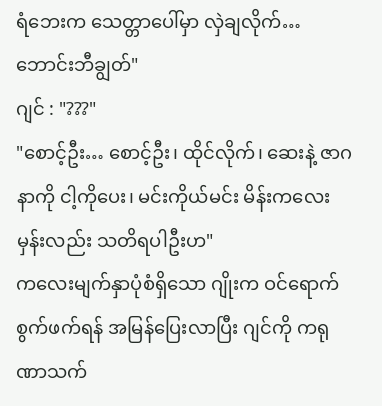ရံဘေးက သေတ္တာပေါ်မှာ လှဲချလိုက်… ဘောင်းဘီချွတ်"
ဂျင် : "???"
"စောင့်ဦး… စောင့်ဦး၊ ထိုင်လိုက်၊ ဆေးနဲ့ ဇာဂနာကို ငါ့ကိုပေး၊ မင်းကိုယ်မင်း မိန်းကလေးမှန်းလည်း သတိရပါဦးဟ"
ကလေးမျက်နှာပုံစံရှိသော ဂျိုးက ဝင်ရောက်စွက်ဖက်ရန် အမြန်ပြေးလာပြီး ဂျင်ကို ကရုဏာသက်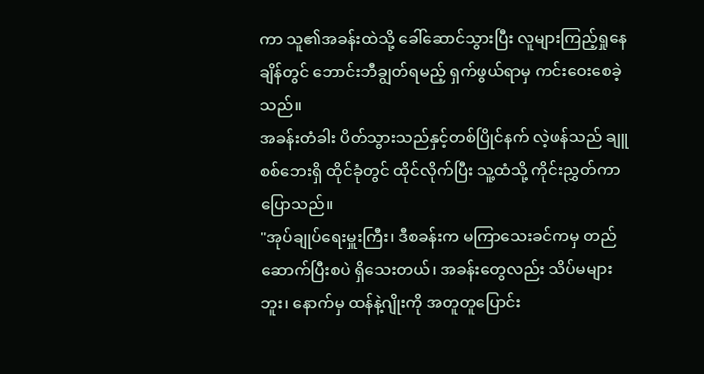ကာ သူ၏အခန်းထဲသို့ ခေါ်ဆောင်သွားပြီး လူများကြည့်ရှုနေချိန်တွင် ဘောင်းဘီချွတ်ရမည့် ရှက်ဖွယ်ရာမှ ကင်းဝေးစေခဲ့သည်။
အခန်းတံခါး ပိတ်သွားသည်နှင့်တစ်ပြိုင်နက် လဲ့ဖန်သည် ချူစစ်ဘေးရှိ ထိုင်ခုံတွင် ထိုင်လိုက်ပြီး သူ့ထံသို့ ကိုင်းညွှတ်ကာ ပြောသည်။
"အုပ်ချုပ်ရေးမှူးကြီး၊ ဒီစခန်းက မကြာသေးခင်ကမှ တည်ဆောက်ပြီးစပဲ ရှိသေးတယ်၊ အခန်းတွေလည်း သိပ်မများဘူး၊ နောက်မှ ထန်နဲ့ဂျိုးကို အတူတူပြောင်း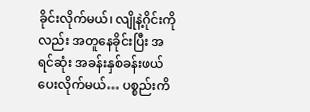ခိုင်းလိုက်မယ်၊ လျိုနဲ့ဂိုင်းကိုလည်း အတူနေခိုင်းပြီး အရင်ဆုံး အခန်းနှစ်ခန်းဖယ်ပေးလိုက်မယ်… ပစ္စည်းကိ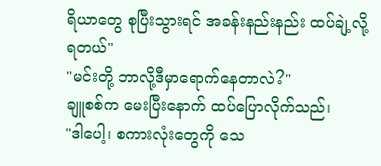ရိယာတွေ စုပြီးသွားရင် အခန်းနည်းနည်း ထပ်ချဲ့လို့ရတယ်"
"မင်းတို့ ဘာလို့ဒီမှာရောက်နေတာလဲ?"
ချူစစ်က မေးပြီးနောက် ထပ်ပြောလိုက်သည်၊
"ဒါပေါ့၊ စကားလုံးတွေကို သေ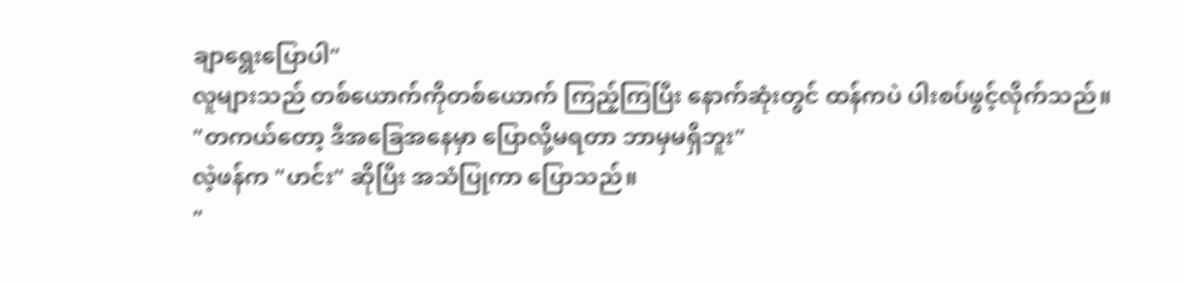ချာရွေးပြောပါ"
လူများသည် တစ်ယောက်ကိုတစ်ယောက် ကြည့်ကြပြီး နောက်ဆုံးတွင် ထန်ကပဲ ပါးစပ်ဖွင့်လိုက်သည်။
"တကယ်တော့ ဒီအခြေအနေမှာ ပြောလို့မရတာ ဘာမှမရှိဘူး"
လဲ့ဖန်က "ဟင်း" ဆိုပြီး အသံပြုကာ ပြောသည်။
"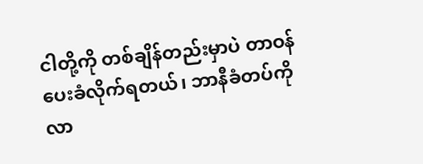ငါတို့ကို တစ်ချိန်တည်းမှာပဲ တာဝန်ပေးခံလိုက်ရတယ်၊ ဘာနီခံတပ်ကိုလာ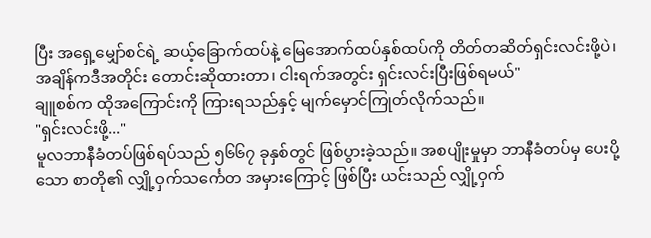ပြီး အရှေ့မျှော်စင်ရဲ့ ဆယ့်ခြောက်ထပ်နဲ့ မြေအောက်ထပ်နှစ်ထပ်ကို တိတ်တဆိတ်ရှင်းလင်းဖို့ပဲ၊ အချိန်ကဒီအတိုင်း တောင်းဆိုထားတာ၊ ငါးရက်အတွင်း ရှင်းလင်းပြီးဖြစ်ရမယ်"
ချူစစ်က ထိုအကြောင်းကို ကြားရသည်နှင့် မျက်မှောင်ကြုတ်လိုက်သည်။
"ရှင်းလင်းဖို့..."
မူလဘာနီခံတပ်ဖြစ်ရပ်သည် ၅၆၆၇ ခုနှစ်တွင် ဖြစ်ပွားခဲ့သည်။ အစပျိုးမှုမှာ ဘာနီခံတပ်မှ ပေးပို့သော စာတို၏ လျှို့ဝှက်သင်္ကေတ အမှားကြောင့် ဖြစ်ပြီး ယင်းသည် လျှို့ဝှက်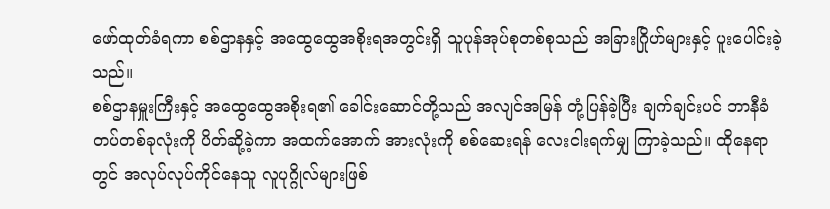ဖော်ထုတ်ခံရကာ စစ်ဌာနနှင့် အထွေထွေအစိုးရအတွင်းရှိ သူပုန်အုပ်စုတစ်စုသည် အခြားဂြိုဟ်များနှင့် ပူးပေါင်းခဲ့သည်။
စစ်ဌာနမှူးကြီးနှင့် အထွေထွေအစိုးရ၏ ခေါင်းဆောင်တို့သည် အလျင်အမြန် တုံ့ပြန်ခဲ့ပြီး ချက်ချင်းပင် ဘာနီခံတပ်တစ်ခုလုံးကို ပိတ်ဆို့ခဲ့ကာ အထက်အောက် အားလုံးကို စစ်ဆေးရန် လေးငါးရက်မျှ ကြာခဲ့သည်။ ထိုနေရာတွင် အလုပ်လုပ်ကိုင်နေသူ လူပုဂ္ဂိုလ်များဖြစ်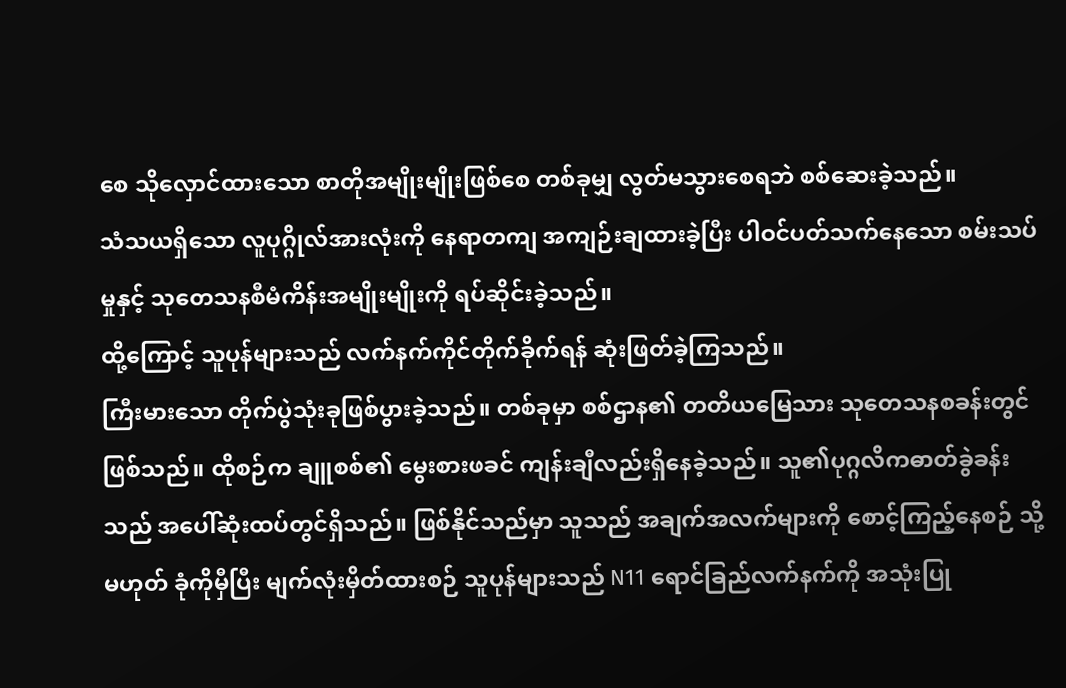စေ သိုလှောင်ထားသော စာတိုအမျိုးမျိုးဖြစ်စေ တစ်ခုမျှ လွတ်မသွားစေရဘဲ စစ်ဆေးခဲ့သည်။
သံသယရှိသော လူပုဂ္ဂိုလ်အားလုံးကို နေရာတကျ အကျဉ်းချထားခဲ့ပြီး ပါဝင်ပတ်သက်နေသော စမ်းသပ်မှုနှင့် သုတေသနစီမံကိန်းအမျိုးမျိုးကို ရပ်ဆိုင်းခဲ့သည်။
ထို့ကြောင့် သူပုန်များသည် လက်နက်ကိုင်တိုက်ခိုက်ရန် ဆုံးဖြတ်ခဲ့ကြသည်။
ကြီးမားသော တိုက်ပွဲသုံးခုဖြစ်ပွားခဲ့သည်။ တစ်ခုမှာ စစ်ဌာန၏ တတိယမြေသား သုတေသနစခန်းတွင် ဖြစ်သည်။ ထိုစဉ်က ချူစစ်၏ မွေးစားဖခင် ကျန်းချီလည်းရှိနေခဲ့သည်။ သူ၏ပုဂ္ဂလိကဓာတ်ခွဲခန်းသည် အပေါ်ဆုံးထပ်တွင်ရှိသည်။ ဖြစ်နိုင်သည်မှာ သူသည် အချက်အလက်များကို စောင့်ကြည့်နေစဉ် သို့မဟုတ် ခုံကိုမှီပြီး မျက်လုံးမှိတ်ထားစဉ် သူပုန်များသည် N11 ရောင်ခြည်လက်နက်ကို အသုံးပြု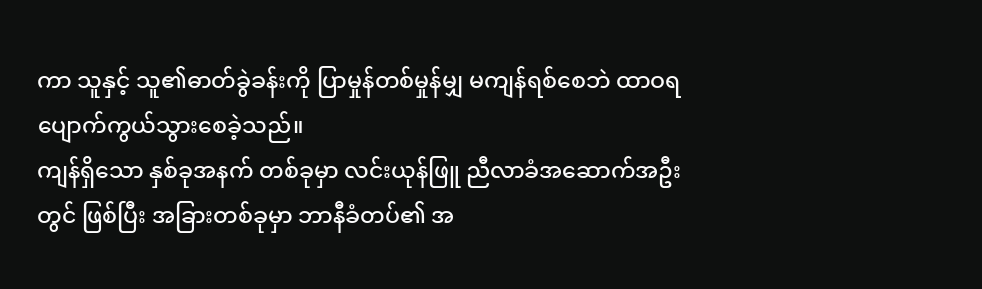ကာ သူနှင့် သူ၏ဓာတ်ခွဲခန်းကို ပြာမှုန်တစ်မှုန်မျှ မကျန်ရစ်စေဘဲ ထာဝရ ပျောက်ကွယ်သွားစေခဲ့သည်။
ကျန်ရှိသော နှစ်ခုအနက် တစ်ခုမှာ လင်းယုန်ဖြူ ညီလာခံအဆောက်အဦးတွင် ဖြစ်ပြီး အခြားတစ်ခုမှာ ဘာနီခံတပ်၏ အ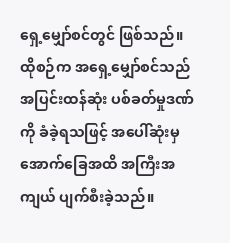ရှေ့မျှော်စင်တွင် ဖြစ်သည်။
ထိုစဉ်က အရှေ့မျှော်စင်သည် အပြင်းထန်ဆုံး ပစ်ခတ်မှုဒဏ်ကို ခံခဲ့ရသဖြင့် အပေါ်ဆုံးမှ အောက်ခြေအထိ အကြီးအကျယ် ပျက်စီးခဲ့သည်။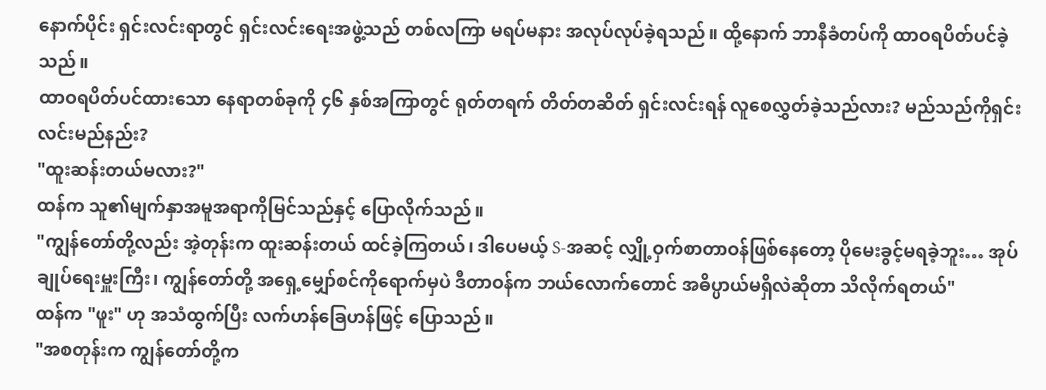နောက်ပိုင်း ရှင်းလင်းရာတွင် ရှင်းလင်းရေးအဖွဲ့သည် တစ်လကြာ မရပ်မနား အလုပ်လုပ်ခဲ့ရသည်။ ထို့နောက် ဘာနီခံတပ်ကို ထာဝရပိတ်ပင်ခဲ့သည်။
ထာဝရပိတ်ပင်ထားသော နေရာတစ်ခုကို ၄၆ နှစ်အကြာတွင် ရုတ်တရက် တိတ်တဆိတ် ရှင်းလင်းရန် လူစေလွှတ်ခဲ့သည်လား? မည်သည်ကိုရှင်းလင်းမည်နည်း?
"ထူးဆန်းတယ်မလား?"
ထန်က သူ၏မျက်နှာအမူအရာကိုမြင်သည်နှင့် ပြောလိုက်သည်။
"ကျွန်တော်တို့လည်း အဲ့တုန်းက ထူးဆန်းတယ် ထင်ခဲ့ကြတယ်၊ ဒါပေမယ့် S-အဆင့် လျှို့ဝှက်စာတာဝန်ဖြစ်နေတော့ ပိုမေးခွင့်မရခဲ့ဘူး… အုပ်ချုပ်ရေးမှူးကြီး၊ ကျွန်တော်တို့ အရှေ့မျှော်စင်ကိုရောက်မှပဲ ဒီတာဝန်က ဘယ်လောက်တောင် အဓိပ္ပာယ်မရှိလဲဆိုတာ သိလိုက်ရတယ်"
ထန်က "ဖူး" ဟု အသံထွက်ပြီး လက်ဟန်ခြေဟန်ဖြင့် ပြောသည်။
"အစတုန်းက ကျွန်တော်တို့က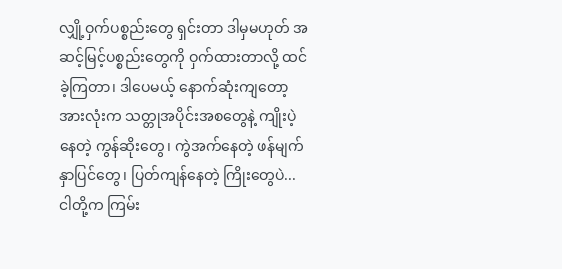လျှို့ဝှက်ပစ္စည်းတွေ ရှင်းတာ ဒါမှမဟုတ် အဆင့်မြင့်ပစ္စည်းတွေကို ဝှက်ထားတာလို့ ထင်ခဲ့ကြတာ၊ ဒါပေမယ့် နောက်ဆုံးကျတော့ အားလုံးက သတ္တုအပိုင်းအစတွေနဲ့ ကျိုးပဲ့နေတဲ့ ကွန်ဆိုးတွေ၊ ကွဲအက်နေတဲ့ ဖန်မျက်နှာပြင်တွေ၊ ပြတ်ကျန်နေတဲ့ ကြိုးတွေပဲ... ငါတို့က ကြမ်း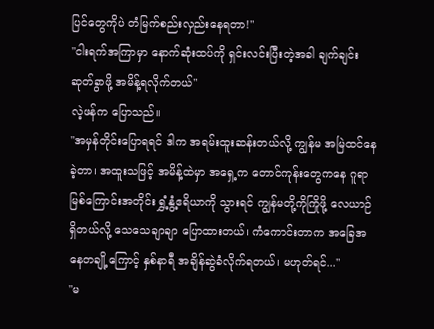ပြင်တွေကိုပဲ တံမြက်စည်းလှည်းနေရတာ!"
"ငါးရက်အကြာမှာ နောက်ဆုံးထပ်ကို ရှင်းလင်းပြီးတဲ့အခါ ချက်ချင်းဆုတ်ခွာဖို့ အမိန့်ရလိုက်တယ်"
လဲ့ဖန်က ပြောသည်။
"အမှန်တိုင်းပြောရရင် ဒါက အရမ်းထူးဆန်းတယ်လို့ ကျွန်မ အမြဲထင်နေခဲ့တာ၊ အထူးသဖြင့် အမိန့်ထဲမှာ အရှေ့က တောင်ကုန်းတွေကနေ ဂူရာမြစ်ကြောင်းအတိုင်း ရွှံ့နွံ့ဧရိယာကို သွားရင် ကျွန်မတို့ကိုကြိုဖို့ လေယာဉ်ရှိတယ်လို့ သေသေချာချာ ပြောထားတယ်၊ ကံကောင်းတာက အခြေအနေတချို့ကြောင့် နှစ်နာရီ အချိန်ဆွဲခံလိုက်ရတယ်၊ မဟုတ်ရင်..."
"မ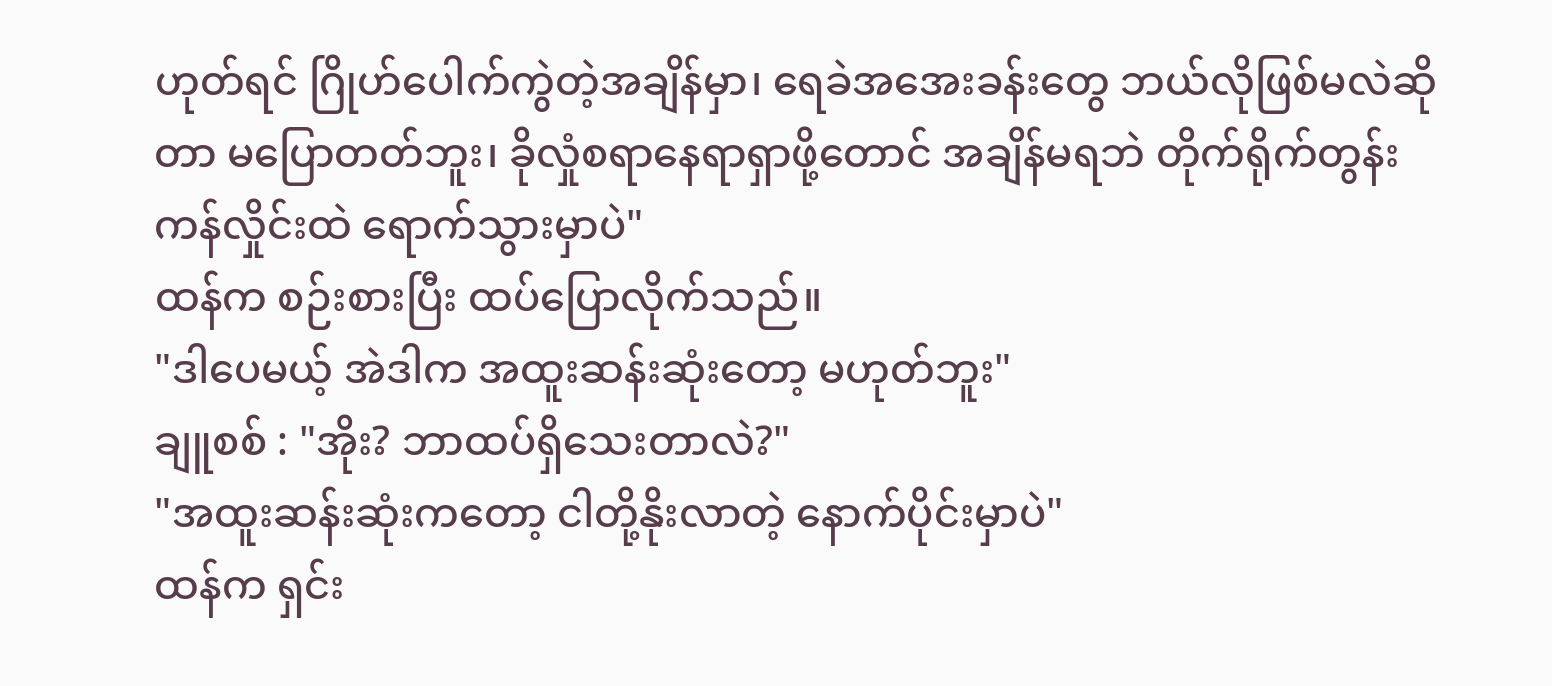ဟုတ်ရင် ဂြိုဟ်ပေါက်ကွဲတဲ့အချိန်မှာ၊ ရေခဲအအေးခန်းတွေ ဘယ်လိုဖြစ်မလဲဆိုတာ မပြောတတ်ဘူး၊ ခိုလှုံစရာနေရာရှာဖို့တောင် အချိန်မရဘဲ တိုက်ရိုက်တွန်းကန်လှိုင်းထဲ ရောက်သွားမှာပဲ"
ထန်က စဉ်းစားပြီး ထပ်ပြောလိုက်သည်။
"ဒါပေမယ့် အဲဒါက အထူးဆန်းဆုံးတော့ မဟုတ်ဘူး"
ချူစစ် : "အိုး? ဘာထပ်ရှိသေးတာလဲ?"
"အထူးဆန်းဆုံးကတော့ ငါတို့နိုးလာတဲ့ နောက်ပိုင်းမှာပဲ"
ထန်က ရှင်း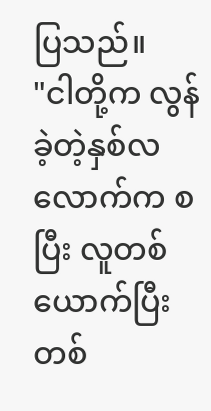ပြသည်။
"ငါတို့က လွန်ခဲ့တဲ့နှစ်လလောက်က စပြီး လူတစ်ယောက်ပြီး တစ်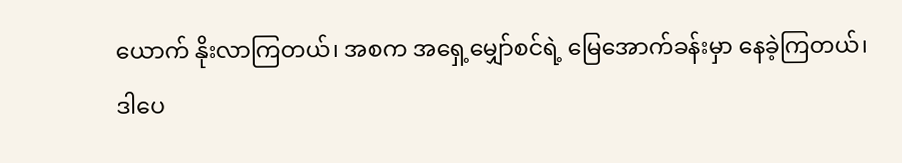ယောက် နိုးလာကြတယ်၊ အစက အရှေ့မျှော်စင်ရဲ့ မြေအောက်ခန်းမှာ နေခဲ့ကြတယ်၊ ဒါပေ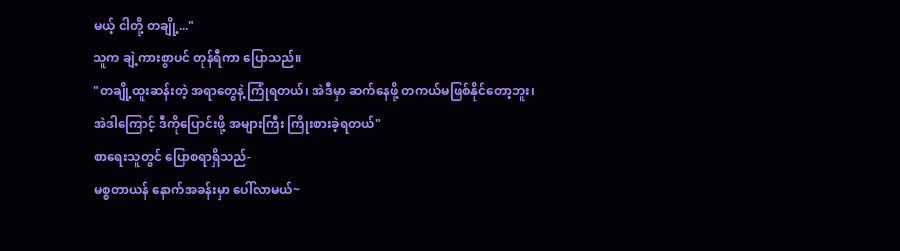မယ့် ငါတို့ တချို့..."
သူက ချဲ့ကားစွာပင် တုန်ရီကာ ပြောသည်။
"တချို့ထူးဆန်းတဲ့ အရာတွေနဲ့ ကြုံရတယ်၊ အဲဒီမှာ ဆက်နေဖို့ တကယ်မဖြစ်နိုင်တော့ဘူး၊ အဲဒါကြောင့် ဒီကိုပြောင်းဖို့ အများကြီး ကြိုးစားခဲ့ရတယ်"
စာရေးသူတွင် ပြောစရာရှိသည်-
မစ္စတာယန် နောက်အခန်းမှာ ပေါ်လာမယ်~